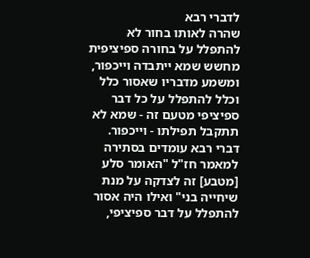לדברי רבא
שהרה לאותו בחור לא להתפלל על בחורה ספיציפית מחשש שמא ייתבדה וייכפור, ומשמע מדבריו שאסור כלל וכלל להתפלל על כל דבר ספיציפי מטעם זה - שמא לא תתקבל תפילתו - וייכפור. דברי רבא עומדים בסתירה למאמר חז"ל "האומר סלע [מטבע] זה לצדקה על מנת שיחייה בני" ואילו היה אסור להתפלל על דבר ספיציפי,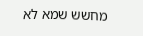מחשש שמא לא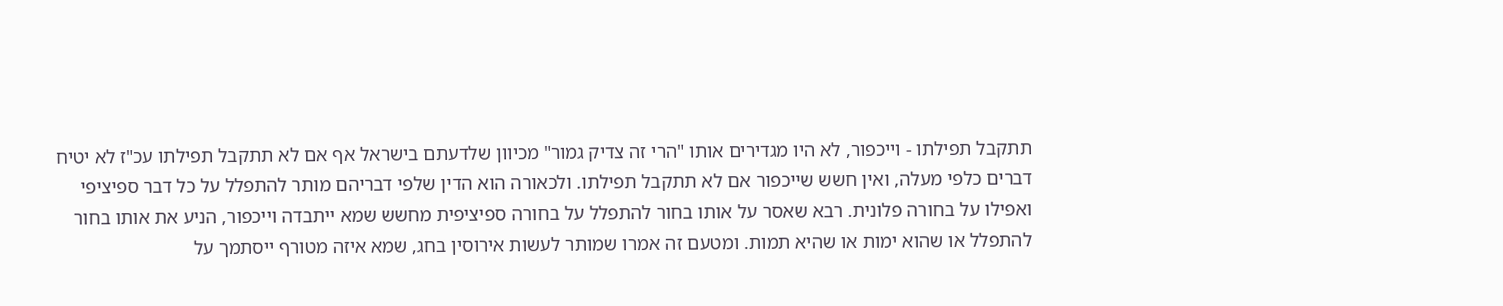תתקבל תפילתו - וייכפור, לא היו מגדירים אותו "הרי זה צדיק גמור" מכיוון שלדעתם בישראל אף אם לא תתקבל תפילתו עכ"ז לא יטיח דברים כלפי מעלה, ואין חשש שייכפור אם לא תתקבל תפילתו. ולכאורה הוא הדין שלפי דבריהם מותר להתפלל על כל דבר ספיציפי ואפילו על בחורה פלונית. רבא שאסר על אותו בחור להתפלל על בחורה ספיציפית מחשש שמא ייתבדה וייכפור, הניע את אותו בחור להתפלל או שהוא ימות או שהיא תמות. ומטעם זה אמרו שמותר לעשות אירוסין בחג, שמא איזה מטורף ייסתמך על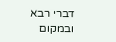דברי רבא ובמקום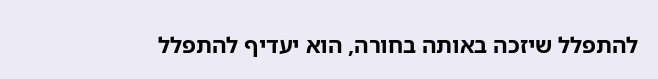להתפלל שיזכה באותה בחורה, הוא יעדיף להתפלל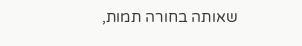שאותה בחורה תמות,